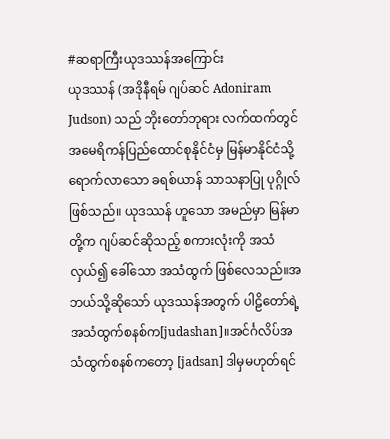#ဆရာကြီးယုဒဿန်အကြောင်း
ယုဒဿန် (အဒိုနီရမ် ဂျပ်ဆင် Adoniram Judson) သည် ဘိုးတော်ဘုရား လက်ထက်တွင် အမေရိကန်ပြည်ထောင်စုနိုင်ငံမှ မြန်မာနိုင်ငံသို့ ရောက်လာသော ခရစ်ယာန် သာသနာပြု ပုဂ္ဂိုလ်ဖြစ်သည်။ ယုဒဿန် ဟူသော အမည်မှာ မြန်မာတို့က ဂျပ်ဆင်ဆိုသည့် စကားလုံးကို အသံလှယ်၍ ခေါ်သော အသံထွက် ဖြစ်လေသည်။အဘယ်သို့ဆိုသော် ယုဒဿန်အတွက် ပါဠိတော်ရဲ့ အသံထွက်စနစ်က[judashan]။အင်င်္ဂလိပ်အသံထွက်စနစ်ကတော့ [jadsan] ဒါမှမဟုတ်ရင်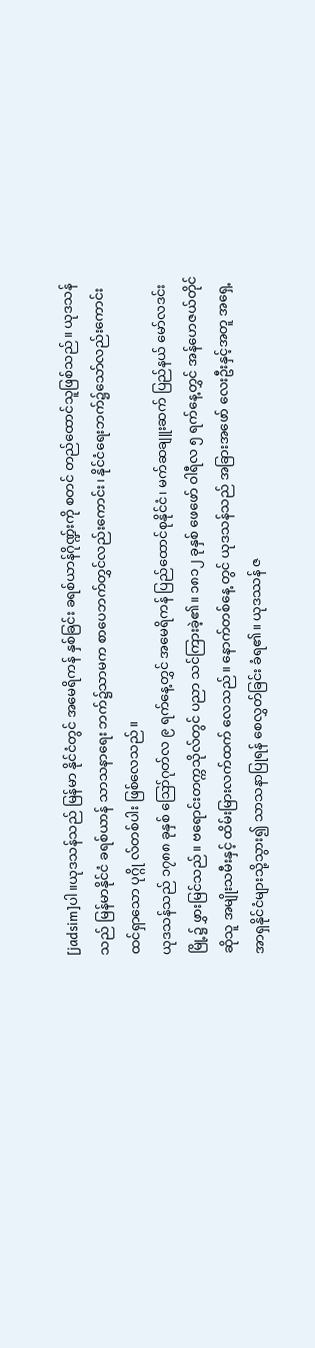[jadsim]ပါ။ယုဒသန်သည် မြန်မာ နိုင်ငံတွင် အမေရိကန် နှစ်ခြင်း ခရစ်ယာန်ဂိုဏ္ဍ်းကို စတင် တည်ထောင်သူဖြစ်သည်။ ယုဒသန်သည် မြန်မာနိုင်ငံ ခရစ်ယာန် သာသနာရေး ဘက်၌သာမက စာပေဘက်တွှင်လည်းကောင်း၊ နိုင်ငံရေးဘက်၌သော်လည်းကောင်း ထင်ရှာသော ပုဂ္ဂို လ်တစ်ပါး ဖြစ်လေသည်။
ယုဒသန်သည် ၁၇၈၈ ခုနှစ် ဪဂုတ်လ ၉ ရက်နေ့တွှင် အမေရိကန် ပြည်ထောင်စုနိုင်ငံ၊ မက်ဆချူးဆက် ပြည်နယ် မော်လဒင်းမြို့၌ ဖွှားမြင်သည်။ ဗရောင်းတက္ကသိုလ်တွင် ပညာ သင်ကြားခဲ့၏။ ၁၈၁၂ ခုနှစ် ဖေဖော် ဝါရီလ ၅ ရက်နေ့တွှင် အန်ဟေဇယ်တိုင်ဆိုသူ အမျိုးသမီးနှင့် ထိမ်းမြားလက်ထက် လေသည်။ နောက်တစ်နေ့ တွင် ယုဒသန်သည် အခြားအဖော် လေးဦးနှင့်အတူ အရှေ့အာရှနိုင်ငံများသို့သွား၍ သာသနာပြုရန် စေလွှတ်ခြင်း ခံရ၏။ ယုဒဿန် ဇ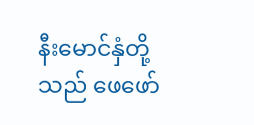နီးမောင်နှံတို့သည် ဖေဖော်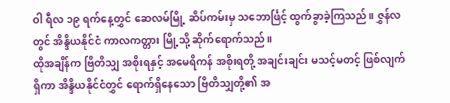ဝါ ရီလ ၁၉ ရက်နေ့တွှင် ဆေလမ်မြို့ ဆိပ်ကမ်းမှ သဘောင်္ဖြင့် ထွက်ခွာခဲ့ကြသည်။ ဇွှန်လတွင် အိန္ဒိယနိုင်ငံ ကာလကတ္တား မြို့သို့ ဆိုက်ရောက်သည်။
ထိုအချိန်က ဗြိတိသျှ အစိုးရနှင့် အမေရိကန် အစိုးရတို့ အချင်းချင်း မသင့်မတင့် ဖြစ်လျက်ရှိကာ အိန္ဒိယနိုင်ငံတွှင် ရောက်ရှိနေသော ဗြိတိသျှတို့၏ အ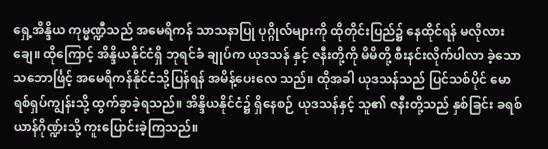ရှေ့အိန္ဒိယ ကုမ္မဏ္ဍီသည် အမေရိကန် သာသနာပြု ပုဂ္ဂိုလ်များကို ထိုတိုင်းပြည်၌ နေထိုင်ရန် မလိုလားချေ။ ထိုကြောင့် အိန္ဒိယနိုင်ငံရှိ ဘုရင်ခံ ချုပ်က ယုဒသန် နှင့် ဇနီးတို့ကို မိမိတို့ စီးနင်းလိုက်ပါလာ ခဲ့သော သဘောင်္ဖြင့် အမေရိကန်နိုင်ငံသို့ပြန်ရန် အမိန့်ပေးလေ သည်။ ထိုအခါ ယုဒသန်သည် ပြင်သစ်ပိုင် မောရစ်ရှပ်ကျွန်းသို့ ထွက်ခွာခဲ့ရသည်။ အိန္ဒိယနိုင်ငံ၌ ရှိနေစဉ် ယုဒသန်နှင့် သူ၏ ဇနီးတို့သည် နှစ်ခြင်း ခရစ်ယာန်ဂိုဏ္ဍ်းသို့ ကူးပြောင်းခဲ့ကြသည်။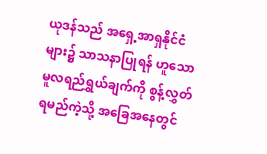ယုဒန်သည် အရှေ့အာရှနိုင်ငံများ၌ သာသနာပြုရန် ဟူသော မူလရည်ရွှယ်ချက်ကို စွန့်လွှတ်ရမည်ကဲ့သို့ အခြေအနေတွင်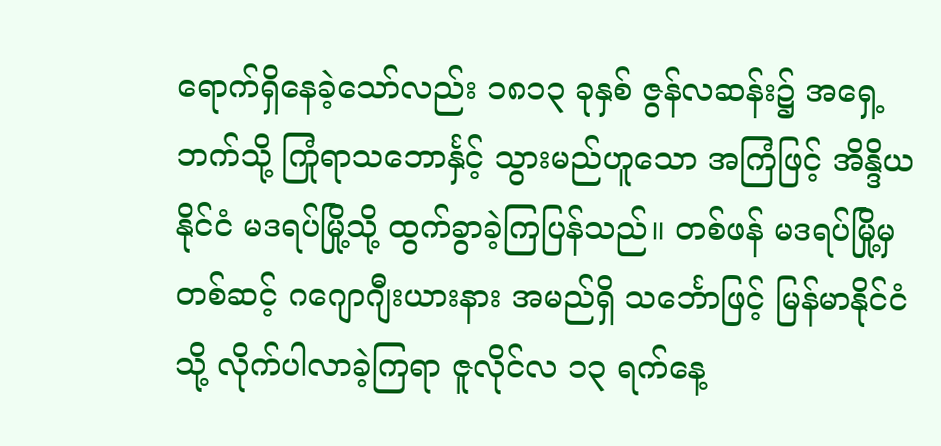ရောက်ရှိနေခဲ့သော်လည်း ၁၈၁၃ ခုနှစ် ဇွန်လဆန်း၌ အရှေ့ဘက်သို့ ကြုံရာသဘောင်္နှင့် သွားမည်ဟူသော အကြံဖြင့် အိန္ဒိယနိုင်ငံ မဒရပ်မြို့သို့ ထွက်ခွာခဲ့ကြပြန်သည်။ တစ်ဖန် မဒရပ်မြို့မှ တစ်ဆင့် ဂဂျောဂျီးယားနား အမည်ရှိ သင်္ဘောဖြင့် မြန်မာနိုင်ငံသို့ လိုက်ပါလာခဲ့ကြရာ ဇူလိုင်လ ၁၃ ရက်နေ့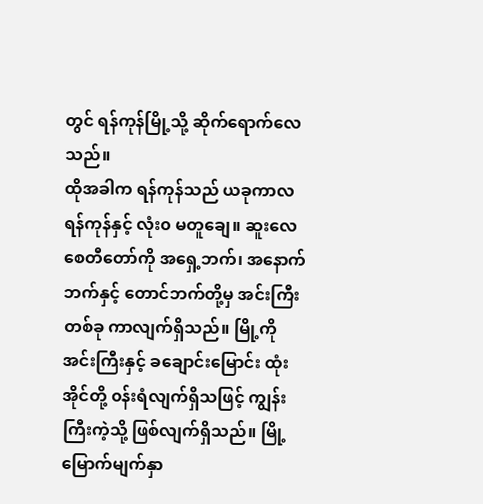တွင် ရန်ကုန်မြို့သို့ ဆိုက်ရောက်လေသည်။
ထိုအခါက ရန်ကုန်သည် ယခုကာလ ရန်ကုန်နှင့် လုံး၀ မတူချေ။ ဆူးလေစေတီတော်ကို အရှေ့ဘက်၊ အနောက်ဘက်နှင့် တောင်ဘက်တို့မှ အင်းကြီးတစ်ခု ကာလျက်ရှိသည်။ မြို့ကို အင်းကြီးနှင့် ခချောင်းမြောင်း ထုံးအိုင်တို့ ၀န်းရံလျက်ရှိသဖြင့် ကျွန်းကြီးကဲ့သို့ ဖြစ်လျက်ရှိသည်။ မြို့မြောက်မျက်နှာ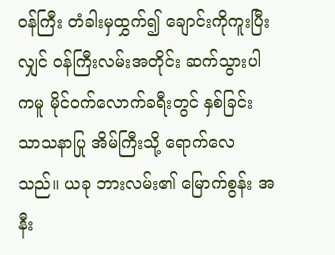၀န်ကြီး တံခါးမှထွှက်၍ ချောင်းကိုကူးပြီးလျှင် ၀န်ကြီးလမ်းအတိုင်း ဆက်သွားပါကမူ မိုင်၀က်လောက်ခရီးတွင် နှစ်ခြင်းသာသနာပြု အိမ်ကြီးသို့ ရောက်လေသည်။ ယခု ဘားလမ်း၏ မြောက်စွန်း အနီး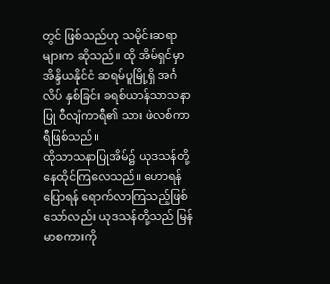တွင် ဖြစ်သည်ဟု သမိုင်းဆရာများက ဆိုသည်။ ထို အိမ်ရှင်မှာ အိန္ဒိယနိုင်ငံ ဆရမ်ပူမြို့ရှိ အင်္ဂလိပ် နှစ်ခြင်း ခရစ်ယာန်သာသနာပြု ဝီလျံကာရီ၏ သား ဖဲလစ်ကာရီဖြစ်သည်။
ထိုသာသနာပြုအိမ်၌ ယုဒသန်တို့ နေထိုင်ကြလေသည်။ ဟောရန်ပြောရန် ရောက်လာကြသည့်ဖြစ်သော်လည်း ယုဒသန်တို့သည် မြန်မာစကားကို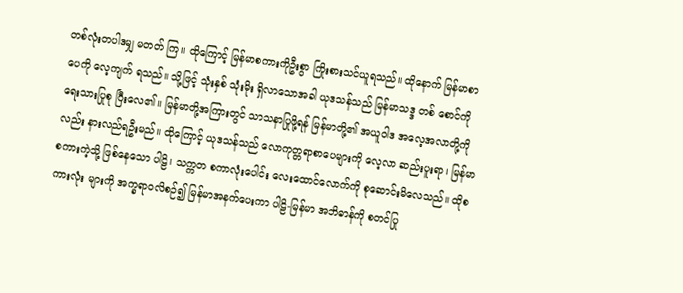တစ်လုံးတပါဒမျှ မတတ် ကြ။ ထိုကြောင့် မြန်မာစကားကိုဦးစွာ ကြိုးစားသင်ယူရသည်။ ထိုနောက် မြန်မာစာပေကို လေ့ကျက် ရသည်။ သို့ဖြင့် သုံးနှစ် သုံးမိုး ရှိလာသောအခါ ယုဒသန်သည် မြန်မာသဒ္ဒ တစ် စောင်ကို ရေးသားပြုစု ပြီးလေ၏။ မြန်မာတို့အကြားတွင် သာသနာပြုဖို့ရန် မြန်မာတို့၏ အယူဝါဒ အလေ့အလာတို့ကို လည်း နားလည်ရဦးမည်။ ထိုကြောင့် ယုဒသန်သည် လောကုတ္တရာစာပေများကို လေ့လာ ဆည်းပူးရာ၊ မြန်မာ စကားကဲ့သို့ ဖြစ်နေသော ပါဠိ၊ သက္ကတ စကာလုံးပေါင်း လေးထောင်လောက်ကို စုဆောင်းမိလေသည်။ ထိုစကားလုံး များကို အက္ခရာ၀လိစဉ်၍ မြန်မာအနက်ပေးကာ ပါဠိ-မြန်မာ အဘိဓာန်ကို စတင်ပြု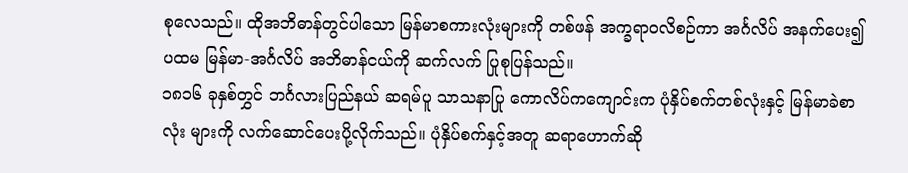စုလေသည်။ ထိုအဘိဓာန်တွင်ပါသော မြန်မာစကားလုံးများကို တစ်ဖန် အက္ခရာ၀လိစဉ်ကာ အင်္ဂလိပ် အနက်ပေး၍ ပထမ မြန်မာ-အင်္ဂလိပ် အဘိဓာန်ငယ်ကို ဆက်လက် ပြုစုပြန်သည်။
၁၈၁၆ ခုနှစ်တွှင် ဘင်္ဂလားပြည်နယ် ဆရမ်ပူ သာသနာပြု ကောလိပ်ကကျောင်းက ပုံနှိပ်စက်တစ်လုံးနှင့် မြန်မာခဲစာလုံး များကို လက်ဆောင်ပေးပို့လိုက်သည်။ ပုံနှိပ်စက်နှင့်အတူ ဆရာဟောက်ဆို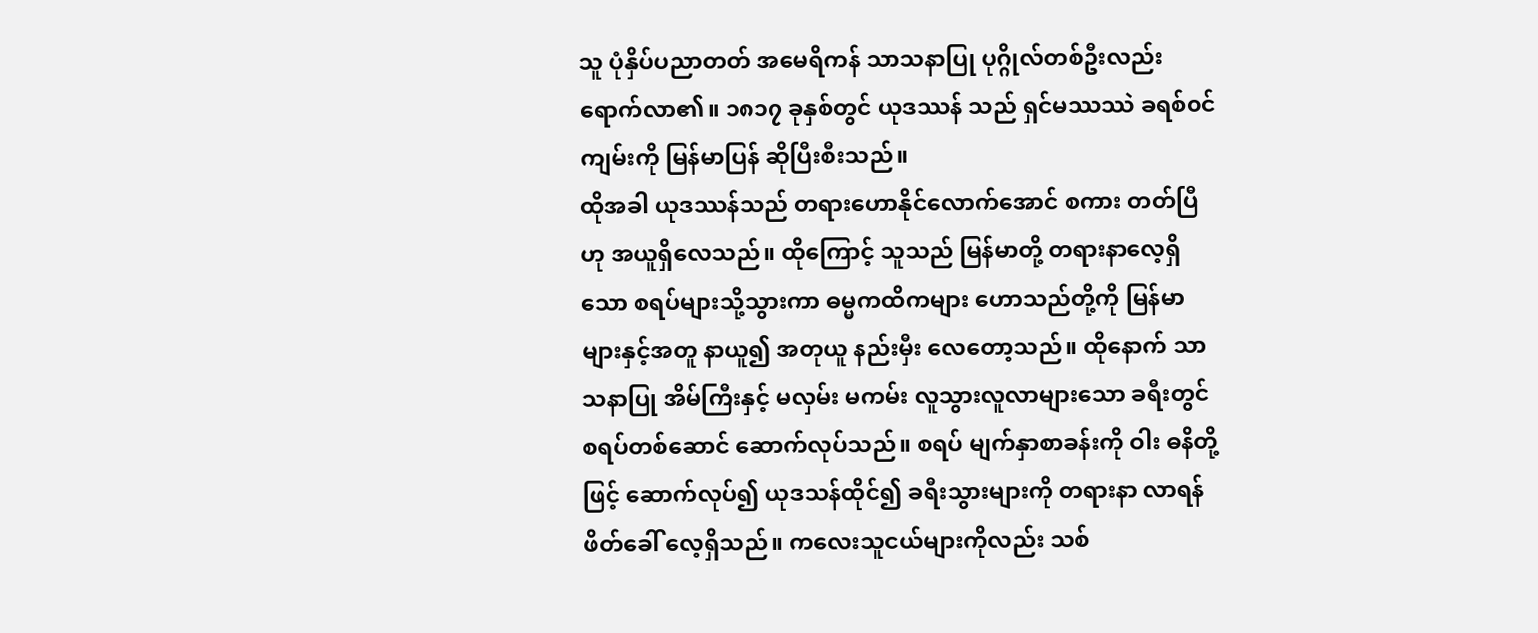သူ ပုံနှိပ်ပညာတတ် အမေရိကန် သာသနာပြု ပုဂ္ဂိုလ်တစ်ဦးလည်း ရောက်လာ၏။ ၁၈၁၇ ခုနှစ်တွင် ယုဒဿန် သည် ရှင်မဿဿဲ ခရစ်၀င်ကျမ်းကို မြန်မာပြန် ဆိုပြီးစီးသည်။
ထိုအခါ ယုဒဿန်သည် တရားဟောနိုင်လောက်အောင် စကား တတ်ပြီ ဟု အယူရှိလေသည်။ ထိုကြောင့် သူသည် မြန်မာတို့ တရားနာလေ့ရှိသော စရပ်များသို့သွားကာ ဓမ္မကထိကများ ဟောသည်တို့ကို မြန်မာများနှင့်အတူ နာယူ၍ အတုယူ နည်းမှီး လေတော့သည်။ ထိုနောက် သာသနာပြု အိမ်ကြီးနှင့် မလှမ်း မကမ်း လူသွားလူလာများသော ခရီးတွင် စရပ်တစ်ဆောင် ဆောက်လုပ်သည်။ စရပ် မျက်နှာစာခန်းကို ဝါး ဓနိတို့ဖြင့် ဆောက်လုပ်၍ ယုဒသန်ထိုင်၍ ခရီးသွားများကို တရားနာ လာရန် ဖိတ်ခေါ် လေ့ရှိသည်။ ကလေးသူငယ်များကိုလည်း သစ်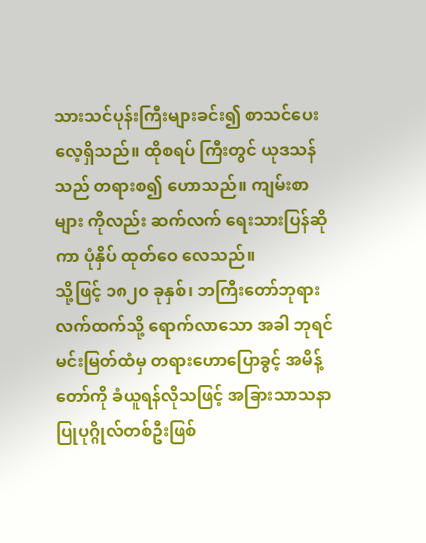သားသင်ပုန်းကြီးများခင်း၍ စာသင်ပေးလေ့ရှိသည်။ ထိုစရပ် ကြီးတွင် ယုဒသန်သည် တရားစ၍ ဟောသည်။ ကျမ်းစာများ ကိုလည်း ဆက်လက် ရေးသားပြန်ဆိုကာ ပုံနှိပ် ထုတ်ဝေ လေသည်။
သို့ဖြင့် ၁၈၂၀ ခုနှစ်၊ ဘကြီးတော်ဘုရားလက်ထက်သို့ ရောက်လာသော အခါ ဘုရင်မင်းမြတ်ထံမှ တရားဟောပြောခွင့် အမိန့်တော်ကို ခံယူရန်လိုသဖြင့် အခြားသာသနာပြုပုဂ္ဂိုလ်တစ်ဦးဖြစ်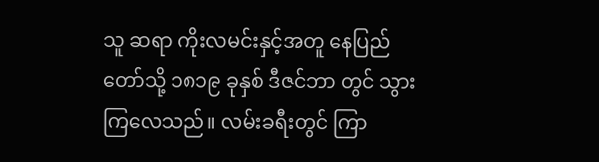သူ ဆရာ ကိုးလမင်းနှင့်အတူ နေပြည် တော်သို့ ၁၈၁၉ ခုနှစ် ဒီဇင်ဘာ တွင် သွားကြလေသည်။ လမ်းခရီးတွင် ကြာ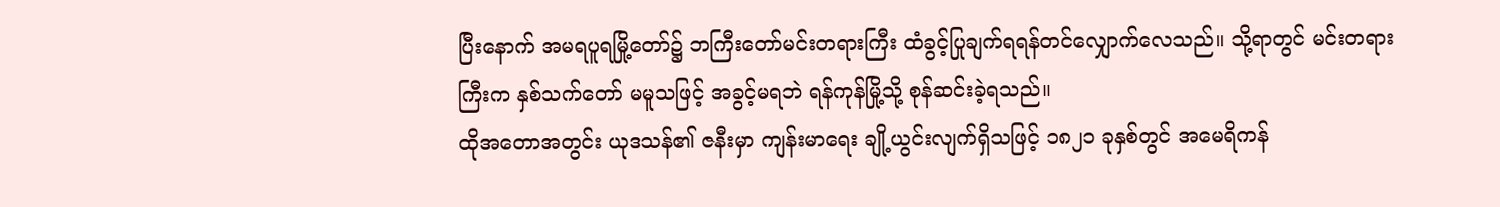ပြီးနောက် အမရပူရမြို့တော်၌ ဘကြီးတော်မင်းတရားကြီး ထံခွင့်ပြုချက်ရရန်တင်လျှောက်လေသည်။ သို့ရာတွင် မင်းတရား ကြီးက နှစ်သက်တော် မမူသဖြင့် အခွင့်မရဘဲ ရန်ကုန်မြို့သို့ စုန်ဆင်းခဲ့ရသည်။
ထိုအတောအတွင်း ယုဒသန်၏ ဇနီးမှာ ကျန်းမာရေး ချို့ယွင်းလျက်ရှိသဖြင့် ၁၈၂၁ ခုနှစ်တွင် အမေရိကန်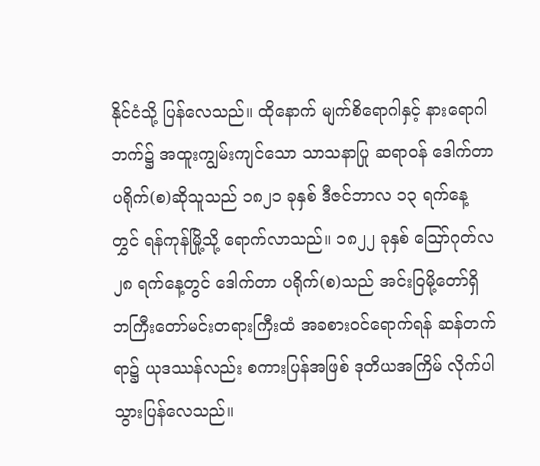နိုင်ငံသို့ ပြန်လေသည်။ ထိုနောက် မျက်စိရောဂါနှင့် နားရောဂါဘက်၌ အထူးကျွမ်းကျင်သော သာသနာပြု ဆရာ၀န် ဒေါက်တာ ပရိုက်(စ)ဆိုသူသည် ၁၈၂၁ ခုနှစ် ဒီဇင်ဘာလ ၁၃ ရက်နေ့ တွှင် ရန်ကုန်မြို့သို့ ရောက်လာသည်။ ၁၈၂၂ ခုနှစ် ဪဂုတ်လ ၂၈ ရက်နေ့တွင် ဒေါက်တာ ပရိုက်(စ)သည် အင်းဝြမို့တော်ရှိ ဘကြီးတော်မင်းတရားကြီးထံ အခစား၀င်ရောက်ရန် ဆန်တက် ရာ၌ ယုဒဿန်လည်း စကားပြန်အဖြစ် ဒုတိယအကြိမ် လိုက်ပါ သွားပြန်လေသည်။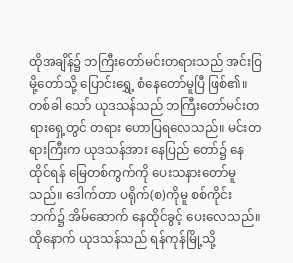ထိုအချိန်၌ ဘကြီးတော်မင်းတရားသည် အင်းဝြမို့တော်သို့ ပြောင်းရွှေ့ စံနေတော်မူပြီ ဖြစ်၏။ တစ်ခါ သော် ယုဒသန်သည် ဘကြီးတော်မင်းတရားရှေ့တွင် တရား ဟောပြရလေသည်။ မင်းတရားကြီးက ယုဒသန်အား နေပြည် တော်၌ နေထိုင်ရန် မြေတစ်ကွက်ကို ပေးသနားတော်မူသည်။ ဒေါက်တာ ပရိုက်(စ)ကိုမူ စစ်ကိုင်းဘက်၌ အိမ်ဆောက် နေထိုင်ခွင့် ပေးလေသည်။
ထိုနောက် ယုဒသန်သည် ရန်ကုန်မြို့သို့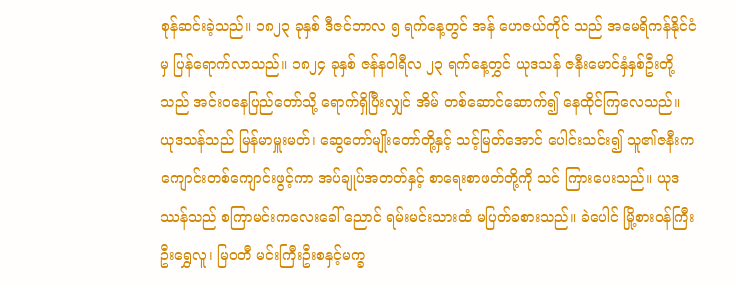စုန်ဆင်းခဲ့သည်။ ၁၈၂၃ ခုနှစ် ဒီဇင်ဘာလ ၅ ရက်နေ့တွင် အန် ဟေဇယ်တိုင် သည် အမေရိကန်နိုင်ငံမှ ပြန်ရောက်လာသည်။ ၁၈၂၄ ခုနှစ် ဇန်နဝါရီလ ၂၃ ရက်နေ့တွှင် ယုဒသန် ဇနီးမောင်နှံနှစ်ဦးတို့သည် အင်းဝနေပြည်တော်သို့ ရောက်ရှိပြီးလျှင် အိမ် တစ်ဆောင်ဆောက်၍ နေထိုင်ကြလေသည်။
ယုဒသန်သည် မြန်မာမှူးမတ်၊ ဆွေတော်မျိုးတော်တို့နှင့် သင့်မြတ်အောင် ပေါင်းသင်း၍ သူ၏ဇနီးက ကျောင်းတစ်ကျောင်းဖွင့်ကာ အပ်ချုပ်အတတ်နှင့် စာရေးစာဖတ်တို့ကို သင် ကြားပေးသည်။ ယုဒဿန်သည် စကြာမင်းကလေးခေါ် ညောင် ရမ်းမင်းသားထံ မပြတ်ခစားသည်။ ခဲပေါင် မြို့စား၀န်ကြီး ဦးရွှေလူ၊ မြ၀တီ မင်းကြီးဦးစနှင့်မက္ခ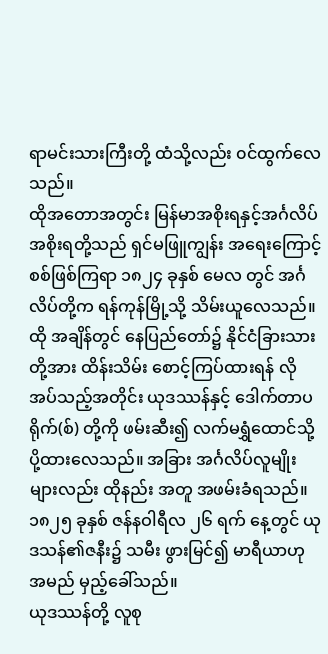ရာမင်းသားကြီးတို့ ထံသို့လည်း ၀င်ထွက်လေသည်။
ထိုအတောအတွင်း မြန်မာအစိုးရနှင့်အင်္ဂလိပ်အစိုးရတို့သည် ရှင်မဖြူကျွန်း အရေးကြောင့် စစ်ဖြစ်ကြရာ ၁၈၂၄ ခုနှစ် မေလ တွင် အင်္ဂလိပ်တို့က ရန်ကုန်မြို့သို့ သိမ်းယူလေသည်။ ထို အချိန်တွင် နေပြည်တော်၌ နိုင်ငံခြားသားတို့အား ထိန်းသိမ်း စောင့်ကြပ်ထားရန် လိုအပ်သည့်အတိုင်း ယုဒဿန်နှင့် ဒေါက်တာပရိုက်(စ်) တို့ကို ဖမ်းဆီး၍ လက်မရွှံထောင်သို့ ပို့ထားလေသည်။ အခြား အင်္ဂလိပ်လူမျိုးများလည်း ထိုနည်း အတူ အဖမ်းခံရသည်။ ၁၈၂၅ ခုနှစ် ဇန်နဝါရီလ ၂၆ ရက် နေ့တွင် ယုဒသန်၏ဇနီး၌ သမီး ဖွားမြင်၍ မာရီယာဟု အမည် မှည့်ခေါ်သည်။
ယုဒဿန်တို့ လူစု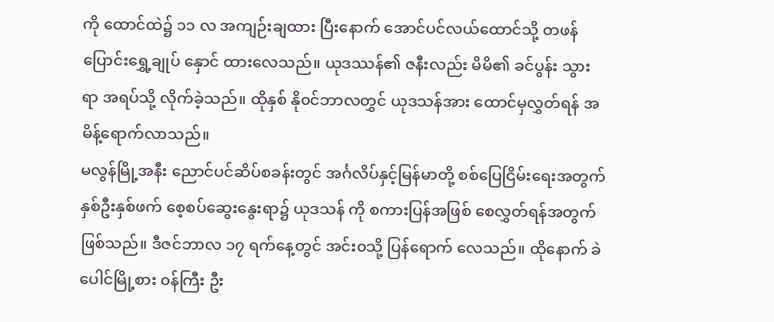ကို ထောင်ထဲ၌ ၁၁ လ အကျဉ်းချထား ပြီးနောက် အောင်ပင်လယ်ထောင်သို့ တဖန် ပြောင်းရွှေ့ချုပ် နှောင် ထားလေသည်။ ယုဒဿန်၏ ဇနီးလည်း မိမိ၏ ခင်ပွန်း သွားရာ အရပ်သို့ လိုက်ခဲ့သည်။ ထိုနှစ် နို၀င်ဘာလတွှင် ယုဒသန်အား ထောင်မှလွှတ်ရန် အမိန့်ရောက်လာသည်။
မလွန်မြို့အနီး ညောင်ပင်ဆိပ်စခန်းတွင် အင်္ဂလိပ်နှင့်မြန်မာတို့ စစ်ပြေငြိမ်းရေးအတွက် နှစ်ဦးနှစ်ဖက် စေ့စပ်ဆွေးနွေးရာ၌ ယုဒသန် ကို စကားပြန်အဖြစ် စေလွှတ်ရန်အတွက် ဖြစ်သည်။ ဒီဇင်ဘာလ ၁၇ ရက်နေ့တွင် အင်း၀သို့ ပြန်ရောက် လေသည်။ ထိုနောက် ခဲပေါင်မြို့စား ၀န်ကြီး ဦး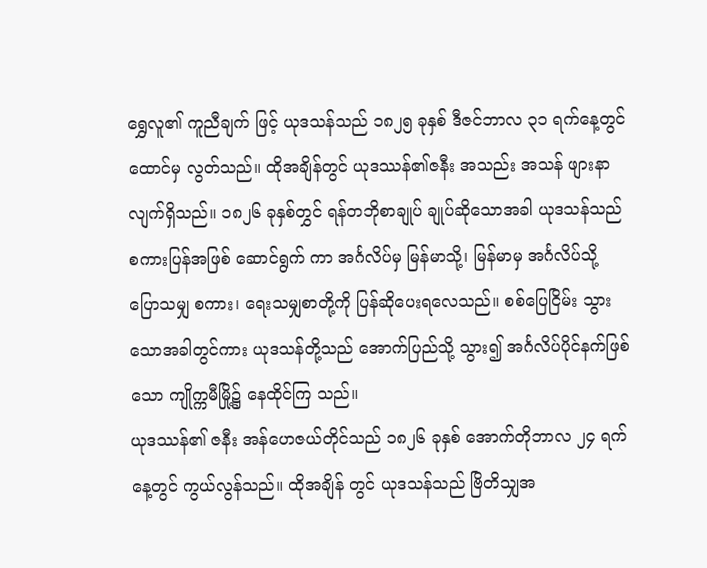ရွှေလူ၏ ကူညီချက် ဖြင့် ယုဒသန်သည် ၁၈၂၅ ခုနှစ် ဒီဇင်ဘာလ ၃၁ ရက်နေ့တွင် ထောင်မှ လွတ်သည်။ ထိုအချိန်တွင် ယုဒဿန်၏ဇနီး အသည်း အသန် ဖျားနာလျက်ရှိသည်။ ၁၈၂၆ ခုနှစ်တွှင် ရန်တဘိုစာချုပ် ချုပ်ဆိုသောအခါ ယုဒသန်သည် စကားပြန်အဖြစ် ဆောင်ရွက် ကာ အင်္ဂလိပ်မှ မြန်မာသို့၊ မြန်မာမှ အင်္ဂလိပ်သို့ ပြောသမျှ စကား၊ ရေးသမျှစာတို့ကို ပြန်ဆိုပေးရလေသည်။ စစ်ပြေငြိမ်း သွားသောအခါတွင်ကား ယုဒသန်တို့သည် အောက်ပြည်သို့ သွား၍ အင်္ဂလိပ်ပိုင်နက်ဖြစ်သော ကျိုက္ကမီမြို့၌ နေထိုင်ကြ သည်။
ယုဒဿန်၏ ဇနီး အန်ဟေဇယ်တိုင်သည် ၁၈၂၆ ခုနှစ် အောက်တိုဘာလ ၂၄ ရက်နေ့တွင် ကွယ်လွန်သည်။ ထိုအချိန် တွင် ယုဒသန်သည် ဗြိတိသျှအ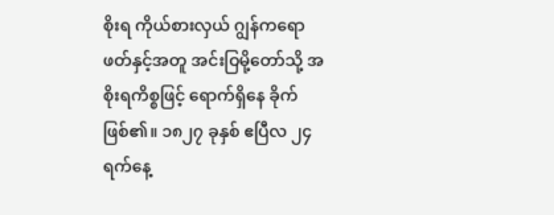စိုးရ ကိုယ်စားလှယ် ဂျွန်ကရော ဖတ်နှင့်အတူ အင်းဝြမို့တော်သို့ အစိုးရကိစ္စဖြင့် ရောက်ရှိနေ ခိုက်ဖြစ်၏။ ၁၈၂၇ ခုနှစ် ဧပြီလ ၂၄ ရက်နေ့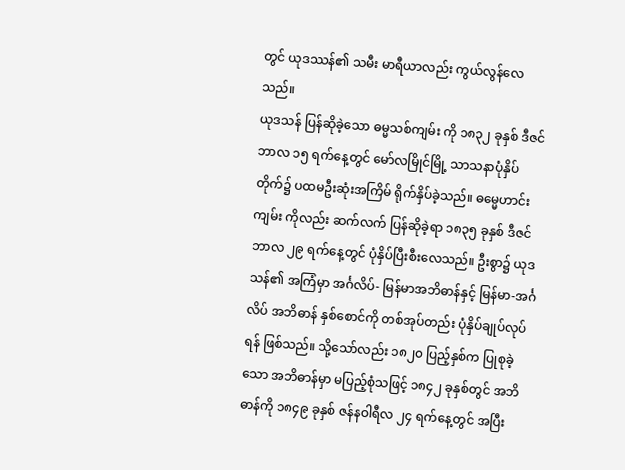တွင် ယုဒဿန်၏ သမီး မာရီယာလည်း ကွယ်လွန်လေသည်။
ယုဒသန် ပြန်ဆိုခဲ့သော ဓမ္မသစ်ကျမ်း ကို ၁၈၃၂ ခုနှစ် ဒီဇင်ဘာလ ၁၅ ရက်နေ့တွင် မော်လမြိုင်မြို့ သာသနာပုံနှိပ် တိုက်၌ ပထမဦးဆုံးအကြိမ် ရိုက်နှိပ်ခဲ့သည်။ ဓမ္မေဟာင်းကျမ်း ကိုလည်း ဆက်လက် ပြန်ဆိုခဲ့ရာ ၁၈၃၅ ခုနှစ် ဒီဇင်ဘာလ ၂၉ ရက်နေ့တွင် ပုံနှိပ်ပြီးစီးလေသည်။ ဦးစွာ၌ ယုဒသန်၏ အကြံမှာ အင်္ဂလိပ်- မြန်မာအဘိဓာန်နှင့် မြန်မာ-အင်္ဂလိပ် အဘိဓာန် နှစ်စောင်ကို တစ်အုပ်တည်း ပုံနှိပ်ချုပ်လုပ်ရန် ဖြစ်သည်။ သို့သော်လည်း ၁၈၂၀ ပြည့်နှစ်က ပြုစုခဲ့သော အဘိဓာန်မှာ မပြည့်စုံသဖြင့် ၁၈၄၂ ခုနှစ်တွင် အဘိဓာန်ကို ၁၈၄၉ ခုနှစ် ဇန်နဝါရီလ ၂၄ ရက်နေ့တွင် အပြီး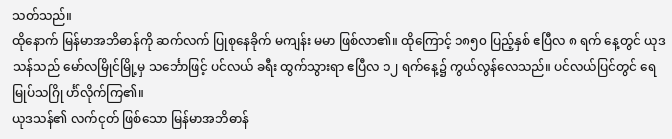သတ်သည်။
ထိုနောက် မြန်မာအဘိဓာန်ကို ဆက်လက် ပြုစုနေခိုက် မကျန်း မမာ ဖြစ်လာ၏။ ထိုကြောင့် ၁၈၅၀ ပြည့်နှစ် ဧပြီလ ၈ ရက် နေ့တွင် ယုဒသန်သည် မော်လမြိုင်မြို့မှ သင်္ဘောဖြင့် ပင်လယ် ခရီး ထွက်သွားရာ ဧပြီလ ၁၂ ရက်နေ့၌ ကွယ်လွန်လေသည်။ ပင်လယ်ပြင်တွင် ရေမြုပ်သဂြို င်္ဟ်လိုက်ကြ၏။
ယုဒသန်၏ လက်ငုတ် ဖြစ်သော မြန်မာအဘိဓာန်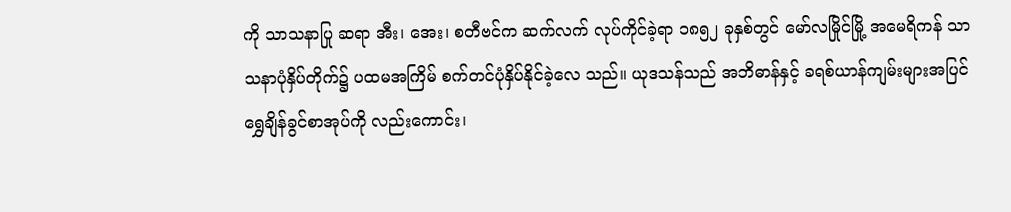ကို သာသနာပြု ဆရာ အီး၊ အေး၊ စတီဗင်က ဆက်လက် လုပ်ကိုင်ခဲ့ရာ ၁၈၅၂ ခုနှစ်တွင် မော်လမြိုင်မြို့ အမေရိကန် သာသနာပုံနှိပ်တိုက်၌ ပထမအကြိမ် စက်တင်ပုံနှိပ်နိုင်ခဲ့လေ သည်။ ယုဒသန်သည် အဘိဓာန်နှင့် ခရစ်ယာန်ကျမ်းများအပြင် ရွှေချိန်ခွင်စာအုပ်ကို လည်းကောင်း၊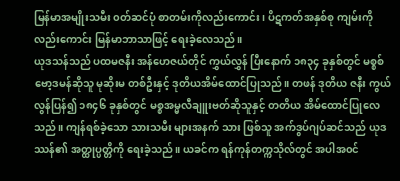မြန်မာအမျိုးသမီး ၀တ်ဆင်ပုံ စာတမ်းကိုလည်းကောင်း၊ ပိဋကတ်အနှစ်စု ကျမ်းကို လည်းကောင်း မြန်မာဘာသာဖြင့် ရေးခဲ့လေသည်။
ယုဒသန်သည် ပထမဇနီး အန်ဟေဇယ်တိုင် ကွှယ်လွှန် ပြီးနောက် ၁၈၃၄ ခုနှစ်တွင် မစ္စစ်ဗော့ဒမန်ဆိုသူ မုဆိုးမ တစ်ဦးနှင့် ဒုတိယအိမ်ထောင်ပြုသည်။ တဖန် ဒုတိယ ဇနီး ကွယ်လွန်ပြန်၍ ၁၈၄၆ ခုနှစ်တွင် မစ္စအမ္မလီချူးဗတ်ဆိုသူနှင့် တတိယ အိမ်ထောင်ပြုလေသည်။ ကျန်ရစ်ခဲ့သော သားသမီး များအနက် သား ဖြစ်သူ အက်ဒွပ်ဂျပ်ဆင်သည် ယုဒဿန်၏ အတ္ထုပ္ပတ္တိကို ရေးခဲ့သည်။ ယခင်က ရန်ကုန်တက္ကသိုလ်တွင် အပါအ၀င်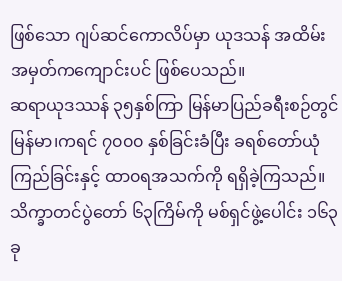ဖြစ်သော ဂျပ်ဆင်ကောလိပ်မှာ ယုဒသန် အထိမ်း အမှတ်ကကျောင်းပင် ဖြစ်ပေသည်။
ဆရာယုဒဿန် ၃၅နှစ်ကြာ မြန်မာပြည်ခရီးစဉ်တွင် မြန်မာ၊ကရင် ၇၀၀၀ နှစ်ခြင်းခံပြီး ခရစ်တော်ယုံကြည်ခြင်းနှင့် ထာ၀ရအသက်ကို ရရှိခဲ့ကြသည်။ သိက္ခာတင်ပွဲတော် ၆၃ကြိမ်ကို မစ်ရှင်ဖွဲ့ပေါင်း ၁၆၃ ခု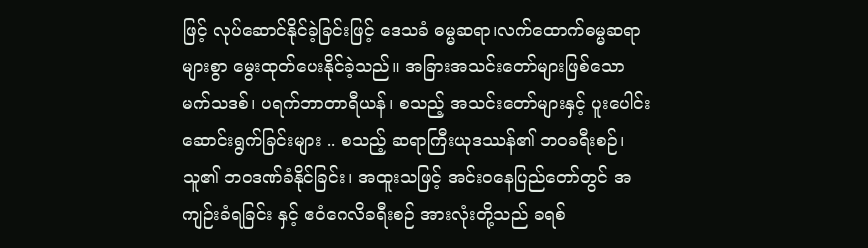ဖြင့် လုပ်ဆောင်နိုင်ခဲ့ခြင်းဖြင့် ဒေသခံ ဓမ္မဆရာ၊လက်ထောက်ဓမ္မဆရာ များစွာ မွေးထုတ်ပေးနိုင်ခဲ့သည်။ အခြားအသင်းတော်များဖြစ်သော မက်သဒစ်၊ ပရက်ဘာတာရီယန်၊ စသည့် အသင်းတော်များနှင့် ပူးပေါင်းဆောင်းရွက်ခြင်းများ .. စသည့် ဆရာကြီးယုဒဿန်၏ ဘ၀ခရီးစဉ်၊ သူ၏ ဘ၀ဒဏ်ခံနိုင်ခြင်း၊ အထူးသဖြင့် အင်းဝနေပြည်တော်တွင် အကျဉ်းခံရခြင်း နှင့် ဧဝံဂေလိခရီးစဉ် အားလုံးတို့သည် ခရစ်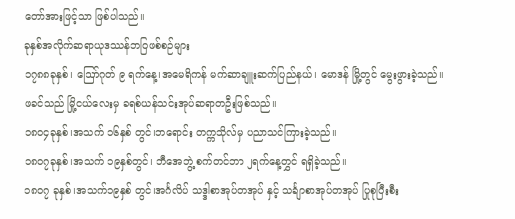တော်အားဖြင့်သာ ဖြစ်ပါသည်။
ခုနှစ်အလိုက်ဆရာယုဒဿန်ဘဝြဖစ်စဉ်များ
၁၇၈၈ခုနှစ်၊ ဪဂုတ် ၉ ရက်နေ့၊အမေရိကန် မက်ဆာချူးဆက်ပြည်နယ်၊ မောဒန် မြို့တွင် မွေးဖွားခဲ့သည်။ ဖခင်သည် မြို့ငယ်လေးမှ ခရစ်ယန်သင်းအုပ်ဆရာတဦးဖြစ်သည်။
၁၈၀၄ခုနှစ်၊အသက် ၁၆နှစ် တွင်၊ဘရောင်း တက္ကသိုလ်မှ ပညာသင်ကြားခဲ့သည်။
၁၈၀၇ခုနှစ်၊အသက် ၁၉နှစ်တွင်၊ ဘီအေဘွဲ့ စက်တင်ဘာ ၂ရက်နေ့တွှင် ရရှိခဲ့သည်။
၁၈၀၇ ခုနှစ်၊အသက်၁၉နှစ် တွင်၊အင်္ဂလိပ် သဒ္ဒါစာအုပ်တအုပ် နှင့် သင်္ချာစာအုပ်တအုပ် ပြုစုပြီးစီး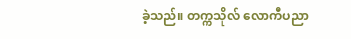ခဲ့သည်။ တက္ကသိုလ် လောကီပညာ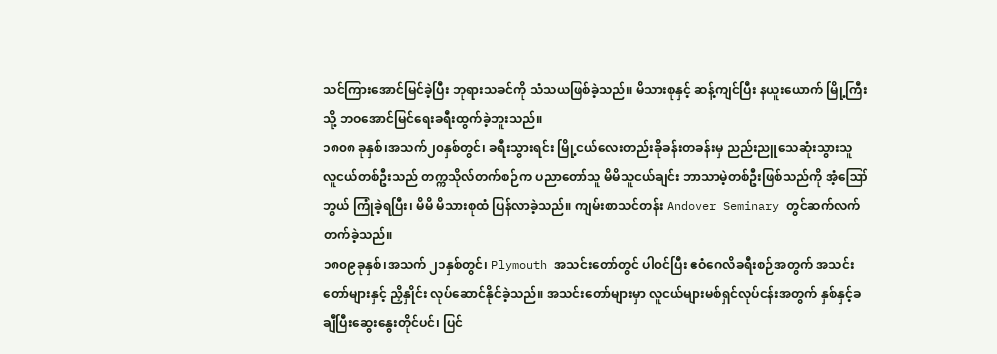သင်ကြားအောင်မြင်ခဲ့ပြီး ဘုရားသခင်ကို သံသယဖြစ်ခဲ့သည်။ မိသားစုနှင့် ဆန့်ကျင်ပြီး နယူးယောက် မြို့ကြီးသို့ ဘဝအောင်မြင်ရေးခရီးထွက်ခဲ့ဘူးသည်။
၁၈၀၈ ခုနှစ်၊အသက်၂၀နှစ်တွင်၊ ခရီးသွားရင်း မြို့ငယ်လေးတည်းခိုခန်းတခန်းမှ ညည်းညူသေဆုံးသွားသူ လူငယ်တစ်ဦးသည် တက္ကသိုလ်တက်စဉ်က ပညာတော်သူ မိမိသူငယ်ချင်း ဘာသာမဲ့တစ်ဦးဖြစ်သည်ကို အံ့ဪဘွယ် ကြုံခဲ့ရပြီး၊ မိမိ မိသားစုထံ ပြန်လာခဲ့သည်။ ကျမ်းစာသင်တန်း Andover Seminary တွင်ဆက်လက်တက်ခဲ့သည်။
၁၈၀၉ခုနှစ်၊အသက် ၂၁နှစ်တွင်၊ Plymouth အသင်းတော်တွင် ပါ၀င်ပြီး ဧဝံဂေလိခရီးစဉ်အတွက် အသင်းတော်များနှင့် ညှိနှိုင်း လုပ်ဆောင်နိုင်ခဲ့သည်။ အသင်းတော်များမှာ လူငယ်များမစ်ရှင်လုပ်ငန်းအတွက် နှစ်နှင့်ခချီပြီးဆွေးနွေးတိုင်ပင်၊ ပြင်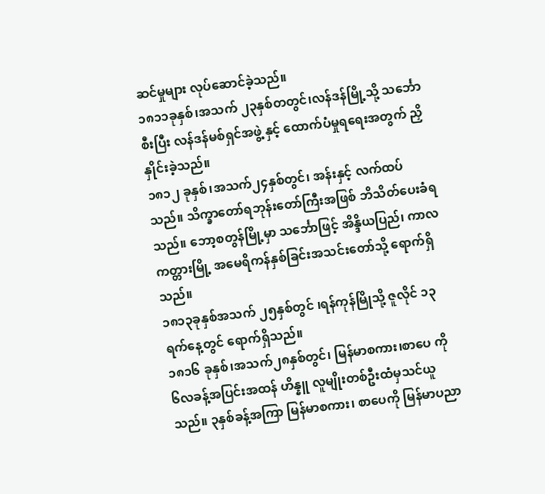ဆင်မှုများ လုပ်ဆောင်ခဲ့သည်။
၁၈၁၁ခုနှစ်၊အသက် ၂၃နှစ်တတွင်၊လန်ဒန်မြို့သို့ သင်္ဘောစီးပြီး လန်ဒန်မစ်ရှင်အဖွဲ့ နှင့် ထောက်ပံမှုရရေးအတွက် ညှိနှိုင်းခဲ့သည်။
၁၈၁၂ ခုနှစ်၊အသက်၂၄နှစ်တွင်၊ အန်းနှင့် လက်ထပ်သည်။ သိက္ခာတော်ရဘုန်းတော်ကြီးအဖြစ် ဘိသိတ်ပေးခံရသည်။ ဘော့စတွန်မြို့မှာ သင်္ဘောဖြင့် အိန္ဒိယပြည်၊ ကာလကတ္တားမြို့ အမေရိကန်နှစ်ခြင်းအသင်းတော်သို့ ရောက်ရှိသည်။
၁၈၁၃ခုနှစ်အသက် ၂၅နှစ်တွင် ၊ရန်ကုန်မြိုသို့ ဇူလိုင် ၁၃ ရက်နေ့တွင် ရောက်ရှိသည်။
၁၈၁၆ ခုနှစ်၊အသက်၂၈နှစ်တွင်၊ မြန်မာစကား၊စာပေ ကို ၆လခန့်အပြင်းအထန် ဟိန္နူ လူမျိုးတစ်ဦးထံမှသင်ယူသည်။ ၃နှစ်ခန့်အကြာ မြန်မာစကား၊ စာပေကို မြန်မာပညာ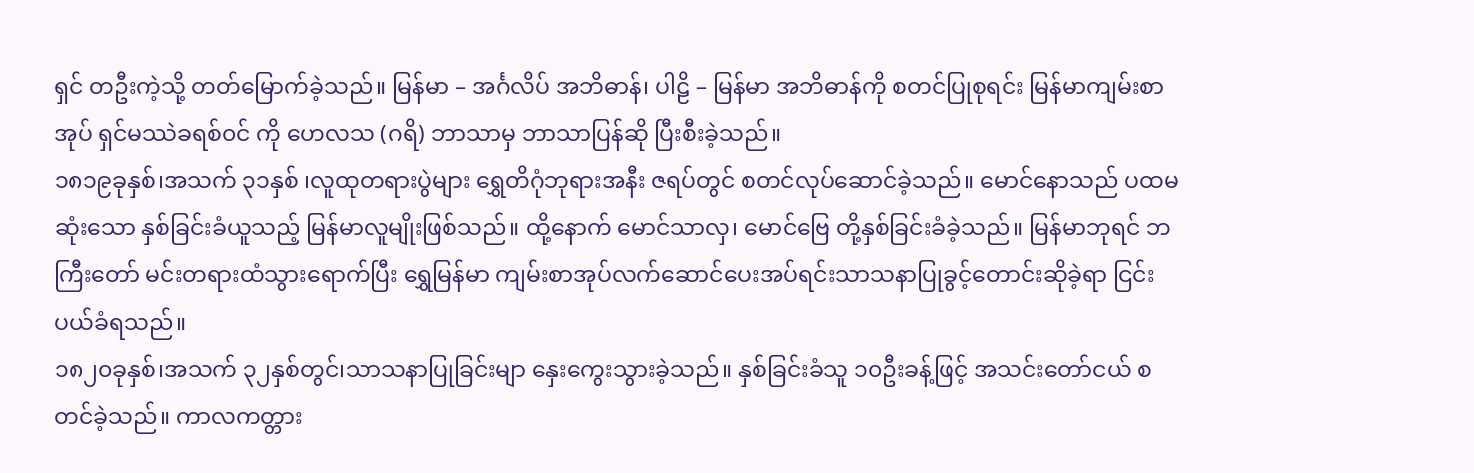ရှင် တဦးကဲ့သို့ တတ်မြောက်ခဲ့သည်။ မြန်မာ – အင်္ဂလိပ် အဘိဓာန်၊ ပါဠိ – မြန်မာ အဘိဓာန်ကို စတင်ပြုစုရင်း မြန်မာကျမ်းစာအုပ် ရှင်မဿဲခရစ်၀င် ကို ဟေလသ (ဂရိ) ဘာသာမှ ဘာသာပြန်ဆို ပြီးစီးခဲ့သည်။
၁၈၁၉ခုနှစ်၊အသက် ၃၁နှစ် ၊လူထုတရားပွဲများ ရွှေတိဂုံဘုရားအနီး ဇရပ်တွင် စတင်လုပ်ဆောင်ခဲ့သည်။ မောင်နောသည် ပထမဆုံးသော နှစ်ခြင်းခံယူသည့် မြန်မာလူမျိုးဖြစ်သည်။ ထို့နောက် မောင်သာလှ၊ မောင်ဗြေ တို့နှစ်ခြင်းခံခဲ့သည်။ မြန်မာဘုရင် ဘကြီးတော် မင်းတရားထံသွားရောက်ပြီး ရွှေမြန်မာ ကျမ်းစာအုပ်လက်ဆောင်ပေးအပ်ရင်းသာသနာပြုခွင့်တောင်းဆိုခဲ့ရာ ငြင်းပယ်ခံရသည်။
၁၈၂၀ခုနှစ်၊အသက် ၃၂နှစ်တွင်၊သာသနာပြုခြင်းမျာ နှေးကွေးသွားခဲ့သည်။ နှစ်ခြင်းခံသူ ၁၀ဦးခန့်ဖြင့် အသင်းတော်ငယ် စတင်ခဲ့သည်။ ကာလကတ္တား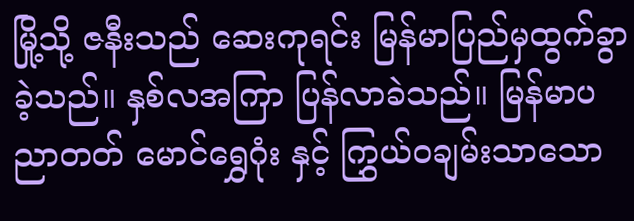မြို့သို့ ဇနီးသည် ဆေးကုရင်း မြန်မာပြည်မှထွက်ခွာခဲ့သည်။ နှစ်လအကြာ ပြန်လာခဲသည်။ မြန်မာပညာတတ် မောင်ရွှေဂုံး နှင့် ကြွှယ်၀ချမ်းသာသော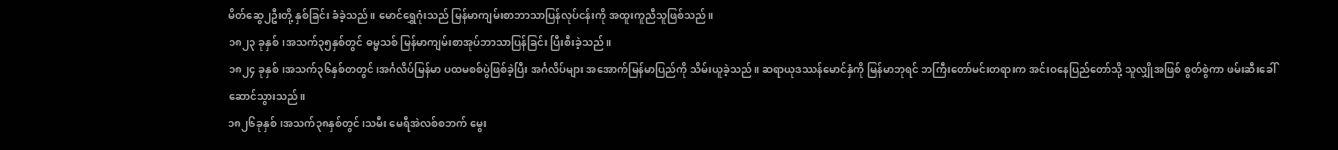မိတ်ဆွေ၂ဦးတို့ နှစ်ခြင်း ခံခဲ့သည်။ မောင်ရွှေဂုံးသည် မြန်မာကျမ်းစာဘာသာပြန်လုပ်ငန်းကို အထူးကူညီသူဖြစ်သည်။
၁၈၂၃ ခုနှစ်၊အသက်၃၅နှစ်တွင် ဓမ္မသစ် မြန်မာကျမ်းစာအုပ်ဘာသာပြန်ခြင်း ပြီးစီးခဲ့သည်။
၁၈၂၄ ခုနှစ်၊အသက်၃၆နှစ်တတွင်၊အင်္ဂလိပ်မြန်မာ ပထမစစ်ပွဲဖြစ်ခဲ့ပြီး အင်္ဂလိပ်များ အအောက်မြန်မာပြည်ကို သိမ်းယူခဲ့သည်။ ဆရာယုဒဿန်မောင်နှံကို မြန်မာဘုရင် ဘကြီးတော်မင်းတရားက အင်းဝနေပြည်တော်သို့ သူလျှိုအဖြစ် စွတ်စွဲကာ ဖမ်းဆီးခေါ်ဆောင်သွားသည်။
၁၈၂၆ခုနှစ်၊အသက်၃၈နှစ်တွင်၊သမီး မေရီအဲလစ်စဘက် မွေး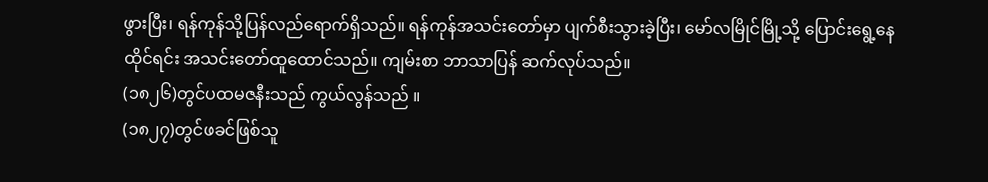ဖွားပြီး၊ ရန်ကုန်သို့ပြန်လည်ရောက်ရှိသည်။ ရန်ကုန်အသင်းတော်မှာ ပျက်စီးသွားခဲ့ပြီး၊ မော်လမြိုင်မြို့သို့ ပြောင်းရွေ့နေထိုင်ရင်း အသင်းတော်ထူထောင်သည်။ ကျမ်းစာ ဘာသာပြန် ဆက်လုပ်သည်။
(၁၈၂၆)တွင်ပထမဇနီးသည် ကွယ်လွန်သည် ။
(၁၈၂၇)တွင်ဖခင်ဖြစ်သူ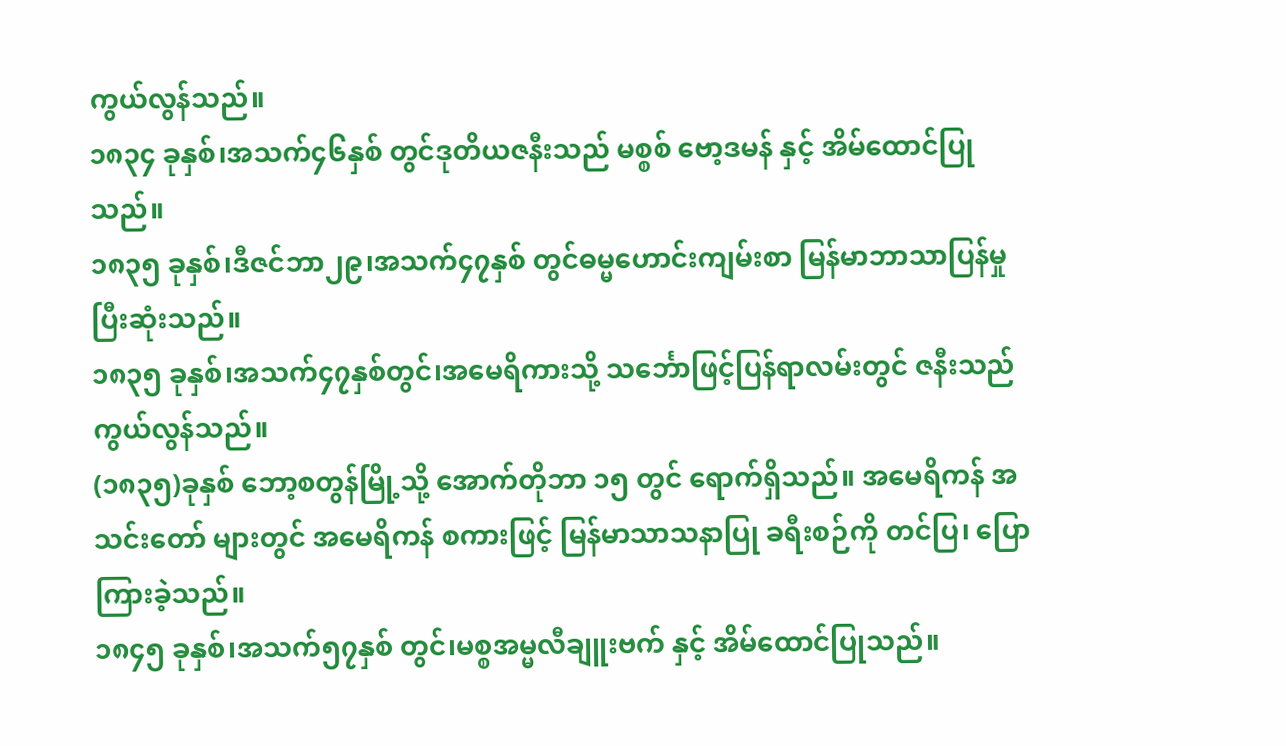ကွယ်လွန်သည်။
၁၈၃၄ ခုနှစ်၊အသက်၄၆နှစ် တွင်ဒုတိယဇနီးသည် မစ္စစ် ဗော့ဒမန် နှင့် အိမ်ထောင်ပြုသည်။
၁၈၃၅ ခုနှစ်၊ဒီဇင်ဘာ၂၉၊အသက်၄၇နှစ် တွင်ဓမ္မဟောင်းကျမ်းစာ မြန်မာဘာသာပြန်မှု ပြီးဆုံးသည်။
၁၈၃၅ ခုနှစ်၊အသက်၄၇နှစ်တွင်၊အမေရိကားသို့ သင်္ဘောဖြင့်ပြန်ရာလမ်းတွင် ဇနီးသည် ကွယ်လွန်သည်။
(၁၈၃၅)ခုနှစ် ဘော့စတွန်မြို့သို့ အောက်တိုဘာ ၁၅ တွင် ရောက်ရှိသည်။ အမေရိကန် အသင်းတော် များတွင် အမေရိကန် စကားဖြင့် မြန်မာသာသနာပြု ခရီးစဉ်ကို တင်ပြ၊ ပြောကြားခဲ့သည်။
၁၈၄၅ ခုနှစ်၊အသက်၅၇နှစ် တွင်၊မစ္စအမ္မလီချူးဗက် နှင့် အိမ်ထောင်ပြုသည်။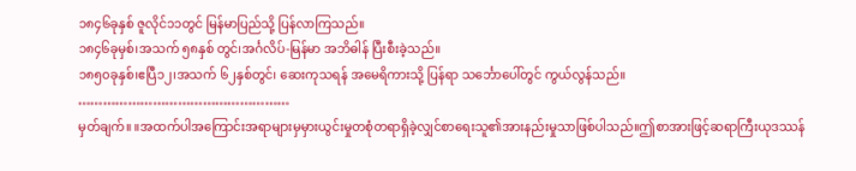၁၈၄၆ခုနှစ် ဇူလိုင်၁၁တွင် မြန်မာပြည်သို့ ပြန်လာကြသည်။
၁၈၄၆ခုမှစ်၊အသက် ၅၈နှစ် တွင်၊အင်္ဂလိပ်-မြန်မာ အဘိဓါန် ပြီးစီးခဲ့သည်။
၁၈၅၀ခုနှစ်၊ဧပြီ၁၂၊အသက် ၆၂နှစ်တွင်၊ ဆေးကုသရန် အမေရိကားသို့ ပြန်ရာ သင်္ဘောပေါ်တွင် ကွယ်လွန်သည်။
……………………………………………
မှတ်ချက်။ ။အထက်ပါအကြောင်းအရာများမှမှားယွင်းမှုတစုံတရာရှိခဲ့လျှင်စာရေးသူ၏အားနည်းမှုသာဖြစ်ပါသည်။ဤစာအားဖြင့်ဆရာကြီးယုဒဿန်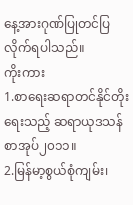နေ့အားဂုဏ်ပြုတင်ပြလိုက်ရပါသည်။
ကိုးကား
1.စာရေးဆရာတင်နိုင်တိုးရေးသည့် ဆရာယုဒသန်စာအုပ်၂၀၁၁။
2.မြန်မာ့စွယ်စုံကျမ်း၊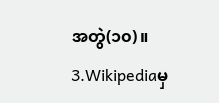အတွဲ(၁၀)။
3.Wikipediaမှ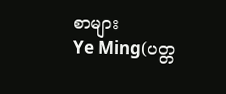စာများ
Ye Ming(ပတ္တ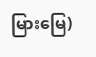မြားမြေ)